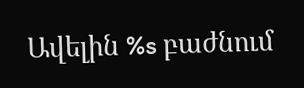Ավելին %s բաժնում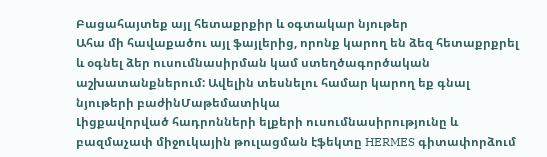Բացահայտեք այլ հետաքրքիր և օգտակար նյութեր
Ահա մի հավաքածու այլ ֆայլերից, որոնք կարող են ձեզ հետաքրքրել և օգնել ձեր ուսումնասիրման կամ ստեղծագործական աշխատանքներում: Ավելին տեսնելու համար կարող եք գնալ նյութերի բաժինՄաթեմատիկա
Լիցքավորված հադրոնների ելքերի ուսումնասիրությունը և բազմաչափ միջուկային թուլացման էֆեկտը HERMES գիտափորձում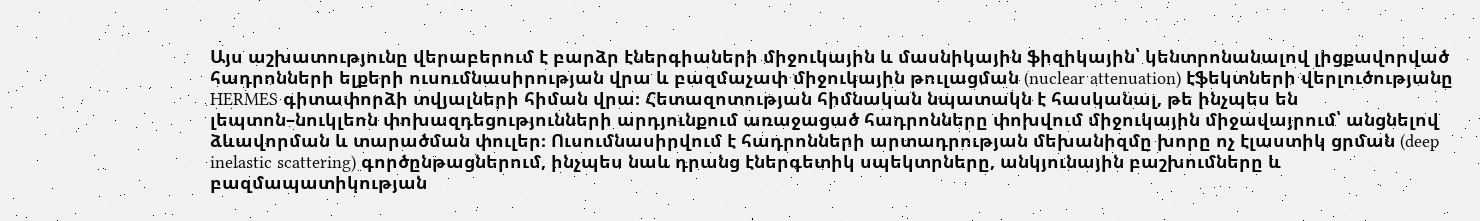Այս աշխատությունը վերաբերում է բարձր էներգիաների միջուկային և մասնիկային ֆիզիկային՝ կենտրոնանալով լիցքավորված հադրոնների ելքերի ուսումնասիրության վրա և բազմաչափ միջուկային թուլացման (nuclear attenuation) էֆեկտների վերլուծությանը HERMES գիտափորձի տվյալների հիման վրա։ Հետազոտության հիմնական նպատակն է հասկանալ, թե ինչպես են լեպտոն–նուկլեոն փոխազդեցությունների արդյունքում առաջացած հադրոնները փոխվում միջուկային միջավայրում՝ անցնելով ձևավորման և տարածման փուլեր։ Ուսումնասիրվում է հադրոնների արտադրության մեխանիզմը խորը ոչ էլաստիկ ցրման (deep inelastic scattering) գործընթացներում, ինչպես նաև դրանց էներգետիկ սպեկտրները, անկյունային բաշխումները և բազմապատիկության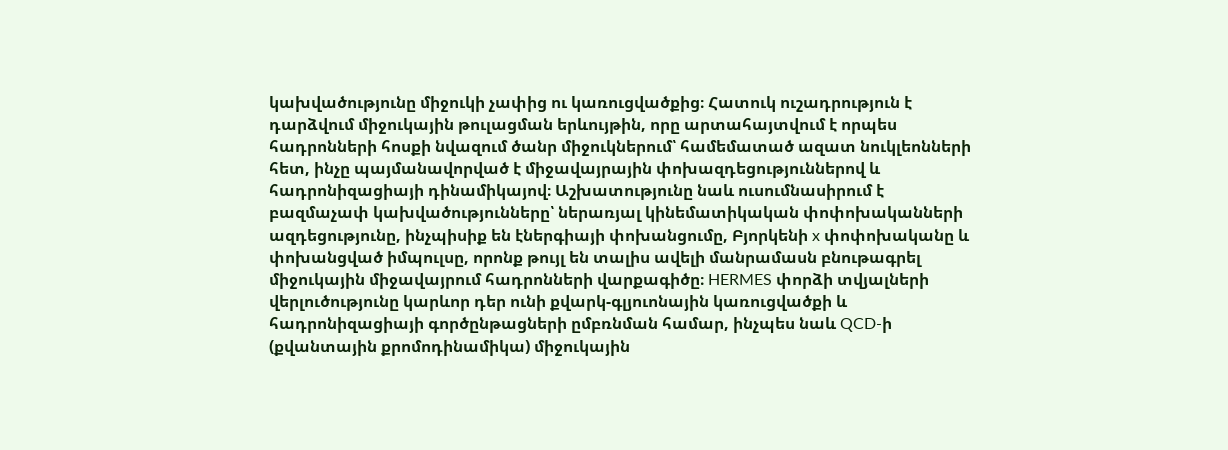կախվածությունը միջուկի չափից ու կառուցվածքից։ Հատուկ ուշադրություն է դարձվում միջուկային թուլացման երևույթին, որը արտահայտվում է որպես հադրոնների հոսքի նվազում ծանր միջուկներում՝ համեմատած ազատ նուկլեոնների հետ, ինչը պայմանավորված է միջավայրային փոխազդեցություններով և հադրոնիզացիայի դինամիկայով։ Աշխատությունը նաև ուսումնասիրում է բազմաչափ կախվածությունները՝ ներառյալ կինեմատիկական փոփոխականների ազդեցությունը, ինչպիսիք են էներգիայի փոխանցումը, Բյորկենի x փոփոխականը և փոխանցված իմպուլսը, որոնք թույլ են տալիս ավելի մանրամասն բնութագրել միջուկային միջավայրում հադրոնների վարքագիծը։ HERMES փորձի տվյալների վերլուծությունը կարևոր դեր ունի քվարկ-գլյուոնային կառուցվածքի և հադրոնիզացիայի գործընթացների ըմբռնման համար, ինչպես նաև QCD-ի (քվանտային քրոմոդինամիկա) միջուկային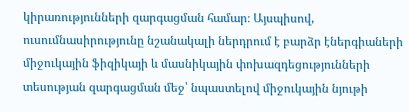կիրառությունների զարգացման համար։ Այսպիսով, ուսումնասիրությունը նշանակալի ներդրում է բարձր էներգիաների միջուկային ֆիզիկայի և մասնիկային փոխազդեցությունների տեսության զարգացման մեջ՝ նպաստելով միջուկային նյութի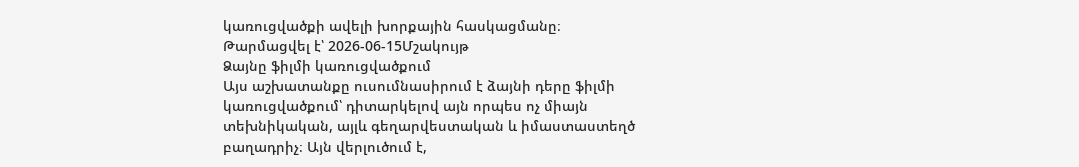կառուցվածքի ավելի խորքային հասկացմանը։
Թարմացվել է՝ 2026-06-15Մշակույթ
Ձայնը ֆիլմի կառուցվածքում
Այս աշխատանքը ուսումնասիրում է ձայնի դերը ֆիլմի կառուցվածքում՝ դիտարկելով այն որպես ոչ միայն տեխնիկական, այլև գեղարվեստական և իմաստաստեղծ բաղադրիչ։ Այն վերլուծում է,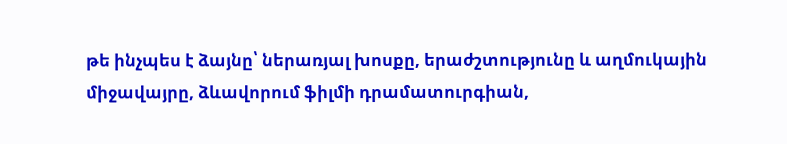թե ինչպես է ձայնը՝ ներառյալ խոսքը, երաժշտությունը և աղմուկային միջավայրը, ձևավորում ֆիլմի դրամատուրգիան,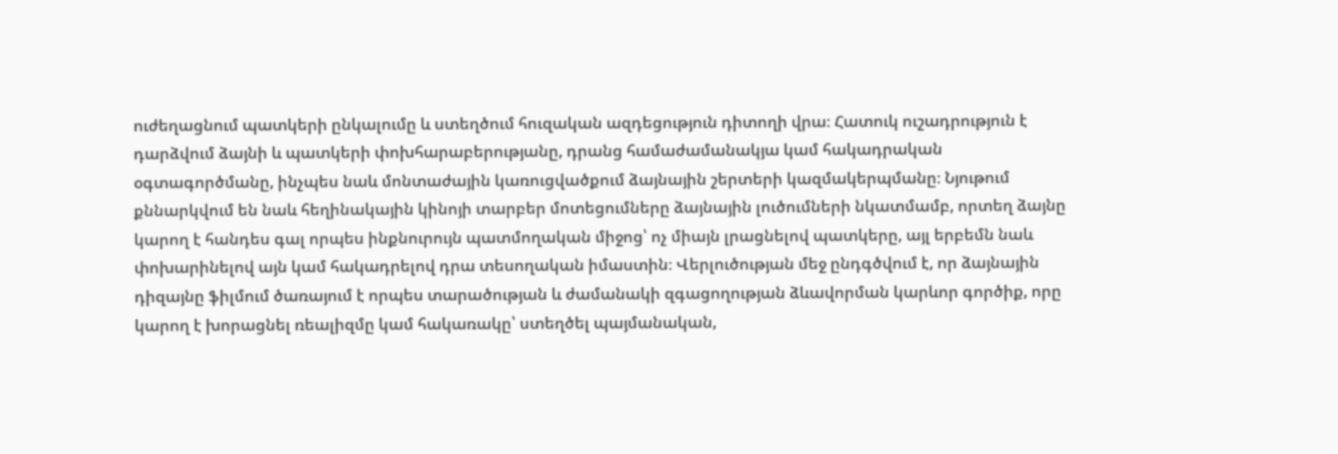ուժեղացնում պատկերի ընկալումը և ստեղծում հուզական ազդեցություն դիտողի վրա։ Հատուկ ուշադրություն է դարձվում ձայնի և պատկերի փոխհարաբերությանը, դրանց համաժամանակյա կամ հակադրական օգտագործմանը, ինչպես նաև մոնտաժային կառուցվածքում ձայնային շերտերի կազմակերպմանը։ Նյութում քննարկվում են նաև հեղինակային կինոյի տարբեր մոտեցումները ձայնային լուծումների նկատմամբ, որտեղ ձայնը կարող է հանդես գալ որպես ինքնուրույն պատմողական միջոց՝ ոչ միայն լրացնելով պատկերը, այլ երբեմն նաև փոխարինելով այն կամ հակադրելով դրա տեսողական իմաստին։ Վերլուծության մեջ ընդգծվում է, որ ձայնային դիզայնը ֆիլմում ծառայում է որպես տարածության և ժամանակի զգացողության ձևավորման կարևոր գործիք, որը կարող է խորացնել ռեալիզմը կամ հակառակը՝ ստեղծել պայմանական,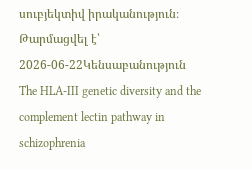սուբյեկտիվ իրականություն։
Թարմացվել է՝ 2026-06-22Կենսաբանություն
The HLA-III genetic diversity and the complement lectin pathway in schizophrenia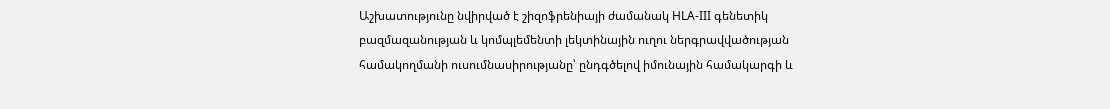Աշխատությունը նվիրված է շիզոֆրենիայի ժամանակ HLA-III գենետիկ բազմազանության և կոմպլեմենտի լեկտինային ուղու ներգրավվածության համակողմանի ուսումնասիրությանը՝ ընդգծելով իմունային համակարգի և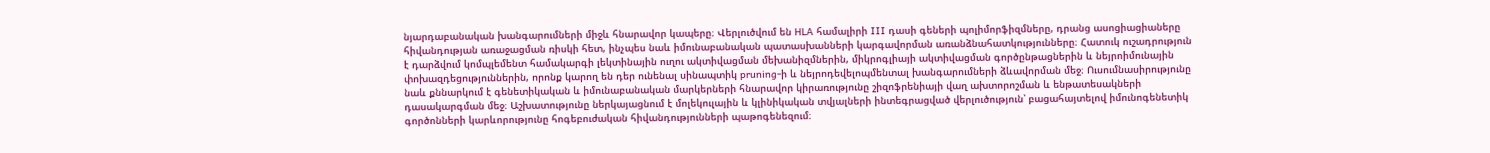նյարդաբանական խանգարումների միջև հնարավոր կապերը։ Վերլուծվում են HLA համալիրի III դասի գեների պոլիմորֆիզմները, դրանց ասոցիացիաները հիվանդության առաջացման ռիսկի հետ, ինչպես նաև իմունաբանական պատասխանների կարգավորման առանձնահատկությունները։ Հատուկ ուշադրություն է դարձվում կոմպլեմենտ համակարգի լեկտինային ուղու ակտիվացման մեխանիզմներին, միկրոգլիայի ակտիվացման գործընթացներին և նեյրոիմունային փոխազդեցություններին, որոնք կարող են դեր ունենալ սինապտիկ pruning-ի և նեյրոդեվելոպմենտալ խանգարումների ձևավորման մեջ։ Ուսումնասիրությունը նաև քննարկում է գենետիկական և իմունաբանական մարկերների հնարավոր կիրառությունը շիզոֆրենիայի վաղ ախտորոշման և ենթատեսակների դասակարգման մեջ։ Աշխատությունը ներկայացնում է մոլեկուլային և կլինիկական տվյալների ինտեգրացված վերլուծություն՝ բացահայտելով իմունոգենետիկ գործոնների կարևորությունը հոգեբուժական հիվանդությունների պաթոգենեզում։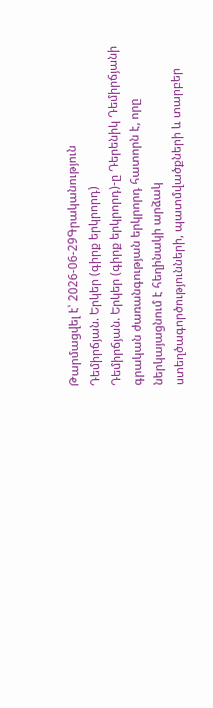Թարմացվել է՝ 2026-06-29Գրականություն
Դեմիրճյան. Երկեր (գիրք երկրորդ)
Դեմիրճյան. Երկեր (գիրք երկրորդ)-ը Դերենիկ Դեմիրճյանի գրական ժառանգության երկրորդ հատորն է, որը ներկայացնում է հեղինակի արձակ ստեղծագործությունների, պատմվածքների և տարբեր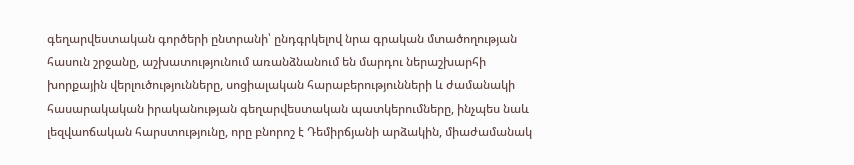գեղարվեստական գործերի ընտրանի՝ ընդգրկելով նրա գրական մտածողության հասուն շրջանը, աշխատությունում առանձնանում են մարդու ներաշխարհի խորքային վերլուծությունները, սոցիալական հարաբերությունների և ժամանակի հասարակական իրականության գեղարվեստական պատկերումները, ինչպես նաև լեզվաոճական հարստությունը, որը բնորոշ է Դեմիրճյանի արձակին, միաժամանակ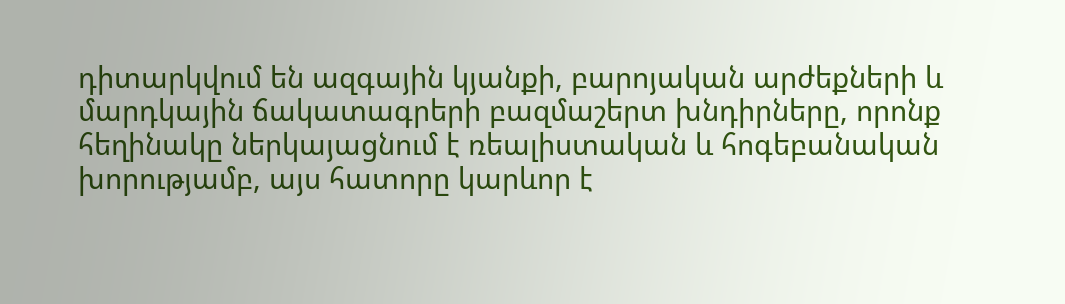դիտարկվում են ազգային կյանքի, բարոյական արժեքների և մարդկային ճակատագրերի բազմաշերտ խնդիրները, որոնք հեղինակը ներկայացնում է ռեալիստական և հոգեբանական խորությամբ, այս հատորը կարևոր է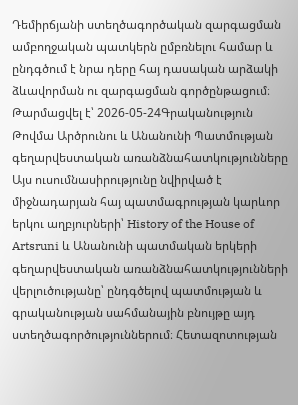Դեմիրճյանի ստեղծագործական զարգացման ամբողջական պատկերն ըմբռնելու համար և ընդգծում է նրա դերը հայ դասական արձակի ձևավորման ու զարգացման գործընթացում։
Թարմացվել է՝ 2026-05-24Գրականություն
Թովմա Արծրունու և Անանունի Պատմության գեղարվեստական առանձնահատկությունները
Այս ուսումնասիրությունը նվիրված է միջնադարյան հայ պատմագրության կարևոր երկու աղբյուրների՝ History of the House of Artsruni և Անանունի պատմական երկերի գեղարվեստական առանձնահատկությունների վերլուծությանը՝ ընդգծելով պատմության և գրականության սահմանային բնույթը այդ ստեղծագործություններում։ Հետազոտության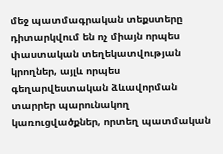մեջ պատմագրական տեքստերը դիտարկվում են ոչ միայն որպես փաստական տեղեկատվության կրողներ, այլև որպես գեղարվեստական ձևավորման տարրեր պարունակող կառուցվածքներ, որտեղ պատմական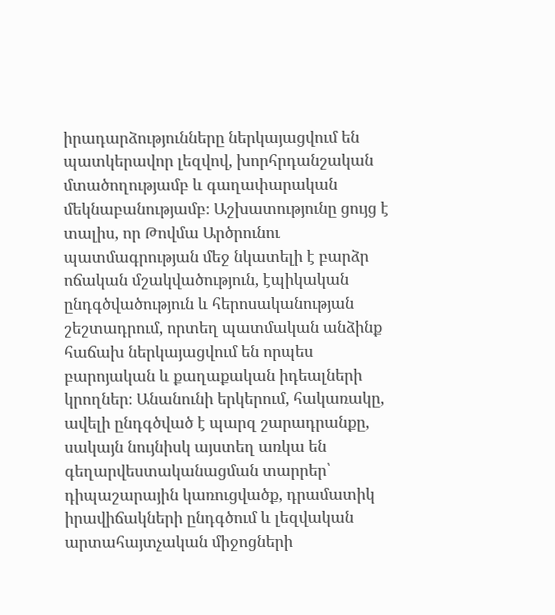իրադարձությունները ներկայացվում են պատկերավոր լեզվով, խորհրդանշական մտածողությամբ և գաղափարական մեկնաբանությամբ։ Աշխատությունը ցույց է տալիս, որ Թովմա Արծրունու պատմագրության մեջ նկատելի է բարձր ոճական մշակվածություն, էպիկական ընդգծվածություն և հերոսականության շեշտադրում, որտեղ պատմական անձինք հաճախ ներկայացվում են որպես բարոյական և քաղաքական իդեալների կրողներ։ Անանունի երկերում, հակառակը, ավելի ընդգծված է պարզ շարադրանքը, սակայն նույնիսկ այստեղ առկա են գեղարվեստականացման տարրեր՝ դիպաշարային կառուցվածք, դրամատիկ իրավիճակների ընդգծում և լեզվական արտահայտչական միջոցների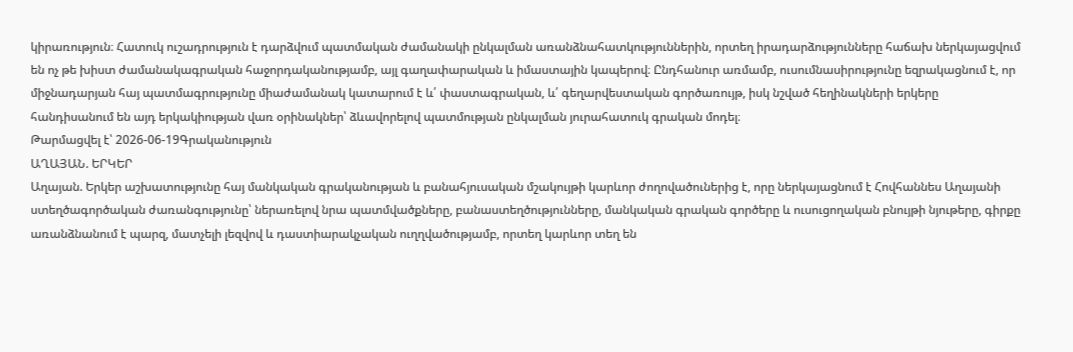կիրառություն։ Հատուկ ուշադրություն է դարձվում պատմական ժամանակի ընկալման առանձնահատկություններին, որտեղ իրադարձությունները հաճախ ներկայացվում են ոչ թե խիստ ժամանակագրական հաջորդականությամբ, այլ գաղափարական և իմաստային կապերով։ Ընդհանուր առմամբ, ուսումնասիրությունը եզրակացնում է, որ միջնադարյան հայ պատմագրությունը միաժամանակ կատարում է և՛ փաստագրական, և՛ գեղարվեստական գործառույթ, իսկ նշված հեղինակների երկերը հանդիսանում են այդ երկակիության վառ օրինակներ՝ ձևավորելով պատմության ընկալման յուրահատուկ գրական մոդել։
Թարմացվել է՝ 2026-06-19Գրականություն
ԱՂԱՅԱՆ. ԵՐԿԵՐ
Աղայան. Երկեր աշխատությունը հայ մանկական գրականության և բանահյուսական մշակույթի կարևոր ժողովածուներից է, որը ներկայացնում է Հովհաննես Աղայանի ստեղծագործական ժառանգությունը՝ ներառելով նրա պատմվածքները, բանաստեղծությունները, մանկական գրական գործերը և ուսուցողական բնույթի նյութերը, գիրքը առանձնանում է պարզ, մատչելի լեզվով և դաստիարակչական ուղղվածությամբ, որտեղ կարևոր տեղ են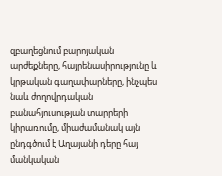զբաղեցնում բարոյական արժեքները, հայրենասիրությունը և կրթական գաղափարները, ինչպես նաև ժողովրդական բանահյուսության տարրերի կիրառումը, միաժամանակ այն ընդգծում է Աղայանի դերը հայ մանկական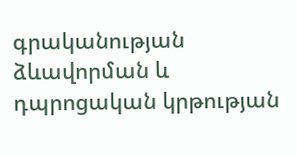գրականության ձևավորման և դպրոցական կրթության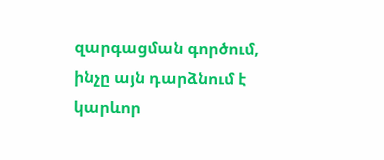զարգացման գործում, ինչը այն դարձնում է կարևոր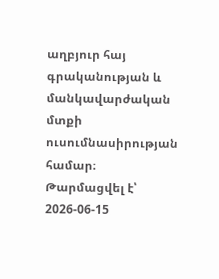աղբյուր հայ գրականության և մանկավարժական մտքի ուսումնասիրության համար։
Թարմացվել է՝ 2026-06-15